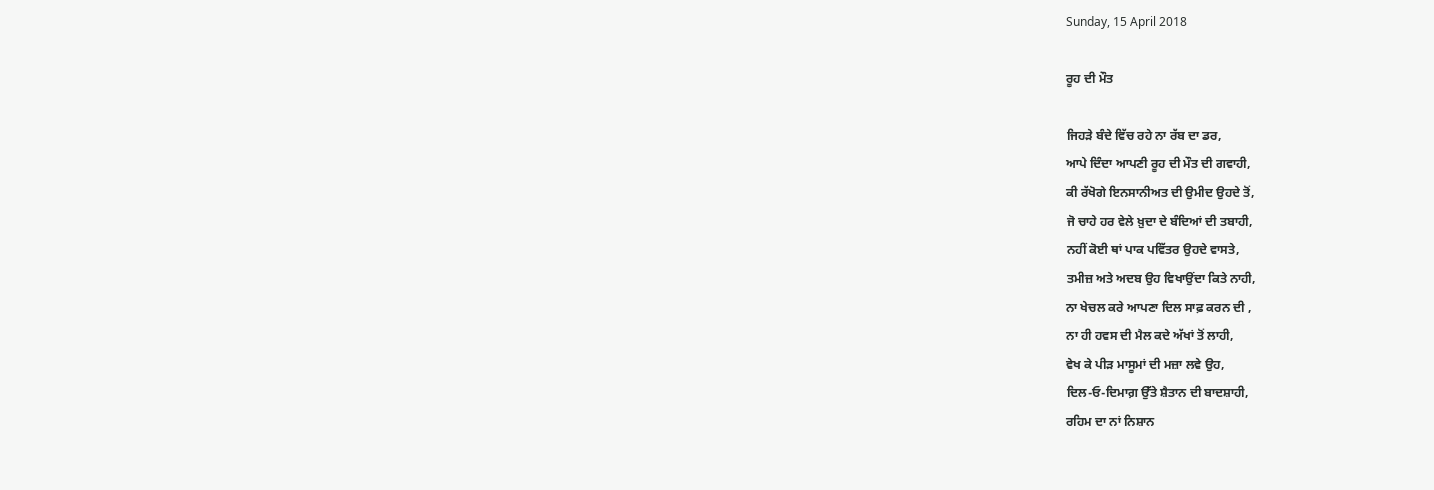Sunday, 15 April 2018

ਰੂਹ ਦੀ ਮੌਤ

ਜਿਹੜੇ ਬੰਦੇ ਵਿੱਚ ਰਹੇ ਨਾ ਰੱਬ ਦਾ ਡਰ,
ਆਪੇ ਦਿੰਦਾ ਆਪਣੀ ਰੂਹ ਦੀ ਮੌਤ ਦੀ ਗਵਾਹੀ,
ਕੀ ਰੱਖੋਗੇ ਇਨਸਾਨੀਅਤ ਦੀ ਉਮੀਦ ਉਹਦੇ ਤੋਂ,
ਜੋ ਚਾਹੇ ਹਰ ਵੇਲੇ ਖ਼ੁਦਾ ਦੇ ਬੰਦਿਆਂ ਦੀ ਤਬਾਹੀ,
ਨਹੀਂ ਕੋਈ ਥਾਂ ਪਾਕ ਪਵਿੱਤਰ ਉਹਦੇ ਵਾਸਤੇ,
ਤਮੀਜ਼ ਅਤੇ ਅਦਬ ਉਹ ਵਿਖਾਉਂਦਾ ਕਿਤੇ ਨਾਹੀ,
ਨਾ ਖੇਚਲ ਕਰੇ ਆਪਣਾ ਦਿਲ ਸਾਫ਼ ਕਰਨ ਦੀ ,
ਨਾ ਹੀ ਹਵਸ ਦੀ ਮੈਲ ਕਦੇ ਅੱਖਾਂ ਤੋਂ ਲਾਹੀ,
ਵੇਖ ਕੇ ਪੀੜ ਮਾਸੂਮਾਂ ਦੀ ਮਜ਼ਾ ਲਵੇ ਉਹ,
ਦਿਲ-ਓ-ਦਿਮਾਗ਼ ਉੱਤੇ ਸ਼ੈਤਾਨ ਦੀ ਬਾਦਸ਼ਾਹੀ,
ਰਹਿਮ ਦਾ ਨਾਂ ਨਿਸ਼ਾਨ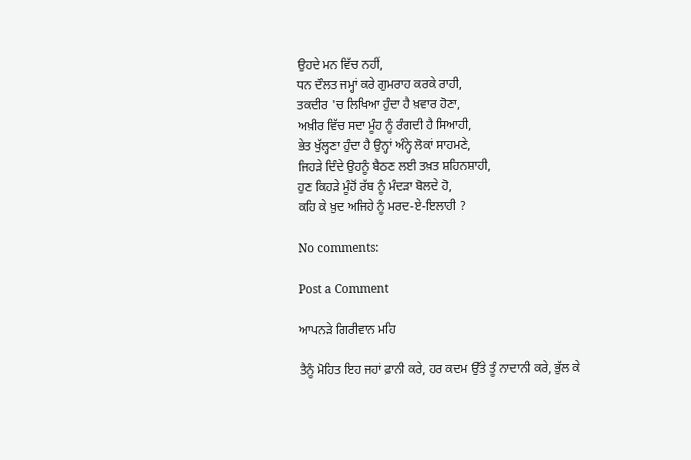ਉਹਦੇ ਮਨ ਵਿੱਚ ਨਹੀਂ,
ਧਨ ਦੌਲਤ ਜਮ੍ਹਾਂ ਕਰੇ ਗੁਮਰਾਹ ਕਰਕੇ ਰਾਹੀ,
ਤਕਦੀਰ 'ਚ ਲਿਖਿਆ ਹੁੰਦਾ ਹੈ ਖ਼ਵਾਰ ਹੋਣਾ,
ਅਖ਼ੀਰ ਵਿੱਚ ਸਦਾ ਮੂੰਹ ਨੂੰ ਰੰਗਦੀ ਹੈ ਸਿਆਹੀ,
ਭੇਤ ਖੁੱਲ੍ਹਣਾ ਹੁੰਦਾ ਹੈ ਉਨ੍ਹਾਂ ਅੰਨ੍ਹੇ ਲੋਕਾਂ ਸਾਹਮਣੇ,
ਜਿਹੜੇ ਦਿੰਦੇ ਉਹਨੂੰ ਬੈਠਣ ਲਈ ਤਖ਼ਤ ਸ਼ਹਿਨਸ਼ਾਹੀ,
ਹੁਣ ਕਿਹੜੇ ਮੂੰਹੋਂ ਰੱਬ ਨੂੰ ਮੰਦੜਾ ਬੋਲਦੇ ਹੋ,
ਕਹਿ ਕੇ ਖ਼ੁਦ ਅਜਿਹੇ ਨੂੰ ਮਰਦ-ਏ-ਇਲਾਹੀ ?

No comments:

Post a Comment

ਆਪਨੜੇ ਗਿਰੀਵਾਨ ਮਹਿ

ਤੈਨੂੰ ਮੋਹਿਤ ਇਹ ਜਹਾਂ ਫ਼ਾਨੀ ਕਰੇ, ਹਰ ਕਦਮ ਉੱਤੇ ਤੂੰ ਨਾਦਾਨੀ ਕਰੇ, ਭੁੱਲ ਕੇ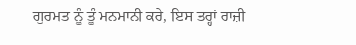ਗੁਰਮਤ ਨੂੰ ਤੂੰ ਮਨਮਾਨੀ ਕਰੇ, ਇਸ ਤਰ੍ਹਾਂ ਰਾਜ਼ੀ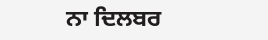ਨਾ ਦਿਲਬਰ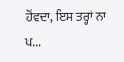ਹੋਂਵਦਾ, ਇਸ ਤਰ੍ਹਾਂ ਨਾ ਪ...